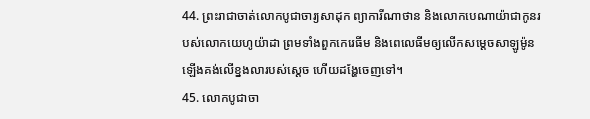44. ព្រះរាជាចាត់លោកបូជាចារ្យសាដុក ព្យាការីណាថាន និងលោកបេណាយ៉ាជាកូនរបស់លោកយេហូយ៉ាដា ព្រមទាំងពួកកេរេធីម និងពេលេធីមឲ្យលើកសម្ដេចសាឡូម៉ូនឡើងគង់លើខ្នងលារបស់ស្ដេច ហើយដង្ហែចេញទៅ។
45. លោកបូជាចា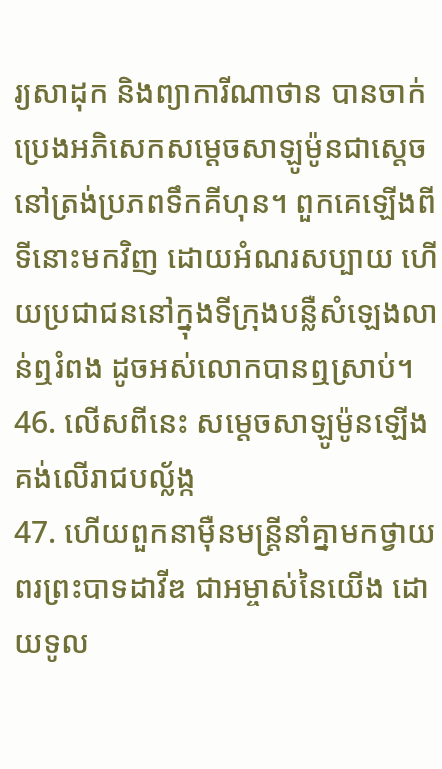រ្យសាដុក និងព្យាការីណាថាន បានចាក់ប្រេងអភិសេកសម្ដេចសាឡូម៉ូនជាស្ដេច នៅត្រង់ប្រភពទឹកគីហុន។ ពួកគេឡើងពីទីនោះមកវិញ ដោយអំណរសប្បាយ ហើយប្រជាជននៅក្នុងទីក្រុងបន្លឺសំឡេងលាន់ឮរំពង ដូចអស់លោកបានឮស្រាប់។
46. លើសពីនេះ សម្ដេចសាឡូម៉ូនឡើងគង់លើរាជបល្ល័ង្ក
47. ហើយពួកនាម៉ឺនមន្ត្រីនាំគ្នាមកថ្វាយពរព្រះបាទដាវីឌ ជាអម្ចាស់នៃយើង ដោយទូល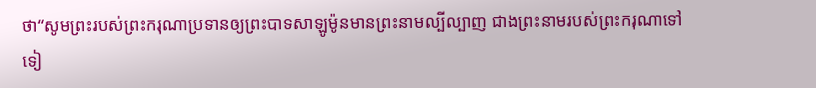ថា“សូមព្រះរបស់ព្រះករុណាប្រទានឲ្យព្រះបាទសាឡូម៉ូនមានព្រះនាមល្បីល្បាញ ជាងព្រះនាមរបស់ព្រះករុណាទៅទៀ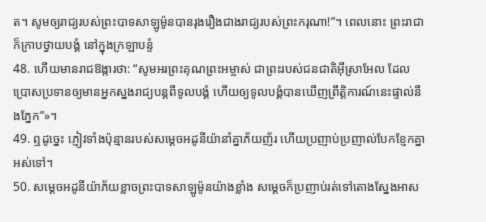ត។ សូមឲ្យរាជ្យរបស់ព្រះបាទសាឡូម៉ូនបានរុងរឿងជាងរាជ្យរបស់ព្រះករុណា!”។ ពេលនោះ ព្រះរាជាក៏ក្រាបថ្វាយបង្គំ នៅក្នុងក្រឡាបន្ទំ
48. ហើយមានរាជឱង្ការថា: “សូមអរព្រះគុណព្រះអម្ចាស់ ជាព្រះរបស់ជនជាតិអ៊ីស្រាអែល ដែលប្រោសប្រទានឲ្យមានអ្នកស្នងរាជ្យបន្តពីទូលបង្គំ ហើយឲ្យទូលបង្គំបានឃើញព្រឹត្តិការណ៍នេះផ្ទាល់នឹងភ្នែក”»។
49. ឮដូច្នេះ ភ្ញៀវទាំងប៉ុន្មានរបស់សម្ដេចអដូនីយ៉ានាំគ្នាភ័យញ័រ ហើយប្រញាប់ប្រញាល់បែកខ្ញែកគ្នាអស់ទៅ។
50. សម្ដេចអដូនីយ៉ាភ័យខ្លាចព្រះបាទសាឡូម៉ូនយ៉ាងខ្លាំង សម្ដេចក៏ប្រញាប់រត់ទៅតោងស្នែងអាស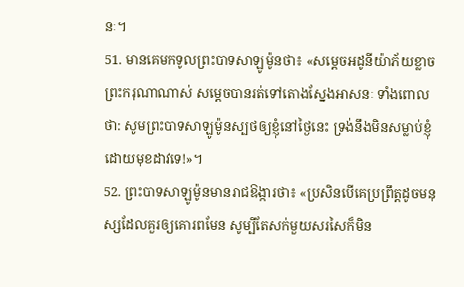នៈ។
51. មានគេមកទូលព្រះបាទសាឡូម៉ូនថា៖ «សម្ដេចអដូនីយ៉ាភ័យខ្លាចព្រះករុណាណាស់ សម្ដេចបានរត់ទៅតោងស្នែងអាសនៈ ទាំងពោលថា: សូមព្រះបាទសាឡូម៉ូនស្បថឲ្យខ្ញុំនៅថ្ងៃនេះ ទ្រង់នឹងមិនសម្លាប់ខ្ញុំដោយមុខដាវទេ!»។
52. ព្រះបាទសាឡូម៉ូនមានរាជឱង្ការថា៖ «ប្រសិនបើគេប្រព្រឹត្តដូចមនុស្សដែលគួរឲ្យគោរពមែន សូម្បីតែសក់មួយសរសៃក៏មិន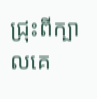ជ្រុះពីក្បាលគេ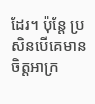ដែរ។ ប៉ុន្តែ ប្រសិនបើគេមានចិត្តអាក្រ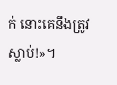ក់ នោះគេនឹងត្រូវស្លាប់!»។